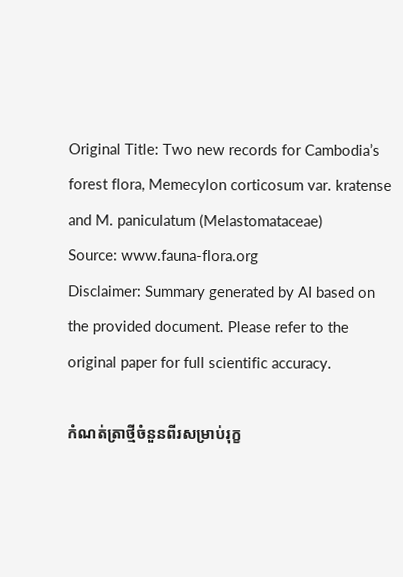Original Title: Two new records for Cambodia’s forest flora, Memecylon corticosum var. kratense and M. paniculatum (Melastomataceae)
Source: www.fauna-flora.org
Disclaimer: Summary generated by AI based on the provided document. Please refer to the original paper for full scientific accuracy.

កំណត់ត្រាថ្មីចំនួនពីរសម្រាប់រុក្ខ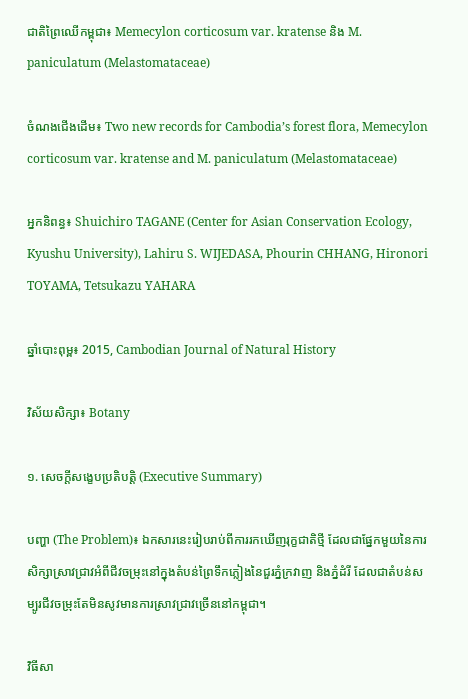ជាតិព្រៃឈើកម្ពុជា៖ Memecylon corticosum var. kratense និង M. paniculatum (Melastomataceae)

ចំណងជើងដើម៖ Two new records for Cambodia’s forest flora, Memecylon corticosum var. kratense and M. paniculatum (Melastomataceae)

អ្នកនិពន្ធ៖ Shuichiro TAGANE (Center for Asian Conservation Ecology, Kyushu University), Lahiru S. WIJEDASA, Phourin CHHANG, Hironori TOYAMA, Tetsukazu YAHARA

ឆ្នាំបោះពុម្ព៖ 2015, Cambodian Journal of Natural History

វិស័យសិក្សា៖ Botany

១. សេចក្តីសង្ខេបប្រតិបត្តិ (Executive Summary)

បញ្ហា (The Problem)៖ ឯកសារនេះរៀបរាប់ពីការរកឃើញរុក្ខជាតិថ្មី ដែលជាផ្នែកមួយនៃការសិក្សាស្រាវជ្រាវអំពីជីវចម្រុះនៅក្នុងតំបន់ព្រៃទឹកភ្លៀងនៃជួរភ្នំក្រវាញ និងភ្នំដំរី ដែលជាតំបន់សម្បូរជីវចម្រុះតែមិនសូវមានការស្រាវជ្រាវច្រើននៅកម្ពុជា។

វិធីសា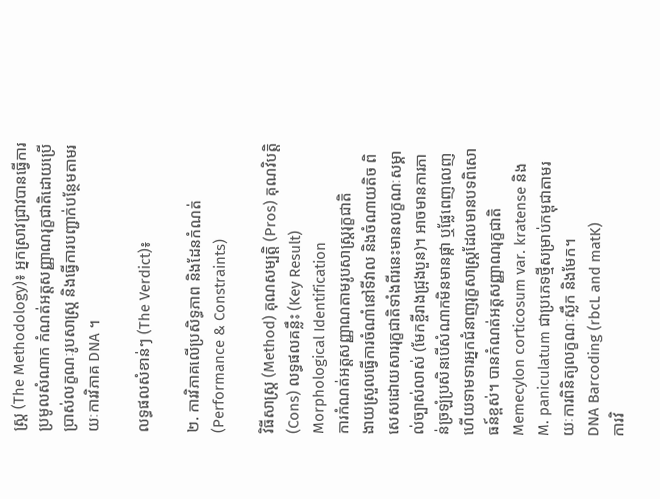ស្ត្រ (The Methodology)៖ អ្នកស្រាវជ្រាវបានធ្វើការប្រមូលសំណាក កំណត់អត្តសញ្ញាណរុក្ខជាតិដោយប្រើប្រាស់លក្ខណៈរូបសាស្ត្រ និងធ្វើការបញ្ជាក់បន្ថែមតាមរយៈការវិភាគ DNA ។

លទ្ធផលសំខាន់ៗ (The Verdict)៖

២. ការវិភាគលើប្រសិទ្ធភាព និងដែនកំណត់ (Performance & Constraints)

វិធីសាស្ត្រ (Method) គុណសម្បត្តិ (Pros) គុណវិបត្តិ (Cons) លទ្ធផលគន្លឹះ (Key Result)
Morphological Identification
ការកំណត់អត្តសញ្ញាណតាមរូបសាស្ត្ររុក្ខជាតិ
ងាយស្រួលធ្វើការចំណាំនៅទីវាល និងចំណាយតិច ពិសេសដោយសាររុក្ខជាតិទាំងពីរនេះមានលក្ខណៈសម្គាល់ច្បាស់លាស់ (មែកខ្ចីរាងជ្រុងបួន)។ អាចមានការភាន់ច្រឡំប្រសិនបើសំណាកមិនមានផ្កា ឬផ្លែពេញលេញ ហើយទាមទារអ្នកជំនាញរុក្ខសាស្ត្រដែលមានបទពិសោធន៍ខ្ពស់។ បានកំណត់អត្តសញ្ញាណរុក្ខជាតិ Memecylon corticosum var. kratense និង M. paniculatum ជាប្រភេទថ្មីសម្រាប់កម្ពុជាតាមរយៈការពិនិត្យលក្ខណៈស្លឹក និងមែក។
DNA Barcoding (rbcL and matK)
ការវិ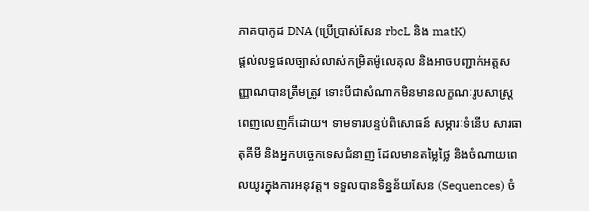ភាគបាកូដ DNA (ប្រើប្រាស់សែន rbcL និង matK)
ផ្តល់លទ្ធផលច្បាស់លាស់កម្រិតម៉ូលេគុល និងអាចបញ្ជាក់អត្តសញ្ញាណបានត្រឹមត្រូវ ទោះបីជាសំណាកមិនមានលក្ខណៈរូបសាស្ត្រពេញលេញក៏ដោយ។ ទាមទារបន្ទប់ពិសោធន៍ សម្ភារៈទំនើប សារធាតុគីមី និងអ្នកបច្ចេកទេសជំនាញ ដែលមានតម្លៃថ្លៃ និងចំណាយពេលយូរក្នុងការអនុវត្ត។ ទទួលបានទិន្នន័យសែន (Sequences) ចំ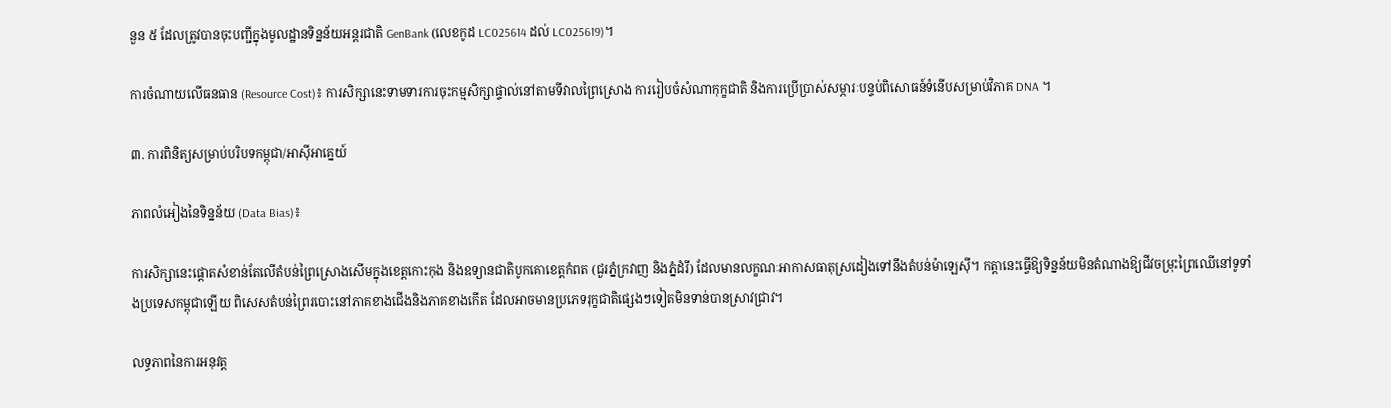នួន ៥ ដែលត្រូវបានចុះបញ្ជីក្នុងមូលដ្ឋានទិន្នន័យអន្តរជាតិ GenBank (លេខកូដ LC025614 ដល់ LC025619)។

ការចំណាយលើធនធាន (Resource Cost)៖ ការសិក្សានេះទាមទារការចុះកម្មសិក្សាផ្ទាល់នៅតាមទីវាលព្រៃស្រោង ការរៀបចំសំណាកុក្ខជាតិ និងការប្រើប្រាស់សម្ភារៈបន្ទប់ពិសោធន៍ទំនើបសម្រាប់វិភាគ DNA ។

៣. ការពិនិត្យសម្រាប់បរិបទកម្ពុជា/អាស៊ីអាគ្នេយ៍

ភាពលំអៀងនៃទិន្នន័យ (Data Bias)៖

ការសិក្សានេះផ្តោតសំខាន់តែលើតំបន់ព្រៃស្រោងសើមក្នុងខេត្តកោះកុង និងឧទ្យានជាតិបូកគោខេត្តកំពត (ជួរភ្នំក្រវាញ និងភ្នំដំរី) ដែលមានលក្ខណៈអាកាសធាតុស្រដៀងទៅនឹងតំបន់ម៉ាឡេស៊ី។ កត្តានេះធ្វើឱ្យទិន្នន័យមិនតំណាងឱ្យជីវចម្រុះព្រៃឈើនៅទូទាំងប្រទេសកម្ពុជាឡើយ ពិសេសតំបន់ព្រៃរបោះនៅភាគខាងជើងនិងភាគខាងកើត ដែលអាចមានប្រភេទរុក្ខជាតិផ្សេងៗទៀតមិនទាន់បានស្រាវជ្រាវ។

លទ្ធភាពនៃការអនុវត្ត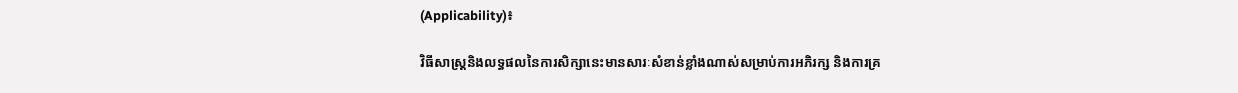(Applicability)៖

វិធីសាស្ត្រនិងលទ្ធផលនៃការសិក្សានេះមានសារៈសំខាន់ខ្លាំងណាស់សម្រាប់ការអភិរក្ស និងការគ្រ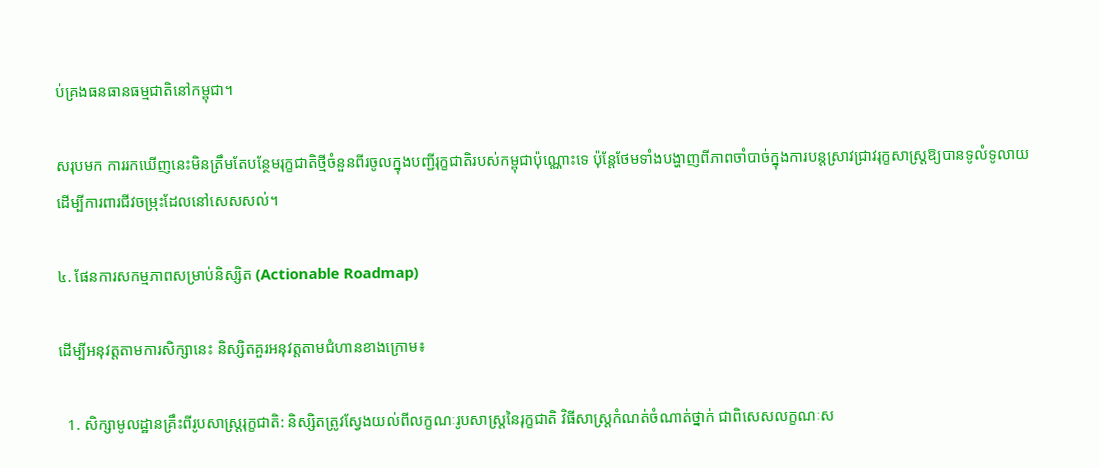ប់គ្រងធនធានធម្មជាតិនៅកម្ពុជា។

សរុបមក ការរកឃើញនេះមិនត្រឹមតែបន្ថែមរុក្ខជាតិថ្មីចំនួនពីរចូលក្នុងបញ្ជីរុក្ខជាតិរបស់កម្ពុជាប៉ុណ្ណោះទេ ប៉ុន្តែថែមទាំងបង្ហាញពីភាពចាំបាច់ក្នុងការបន្តស្រាវជ្រាវរុក្ខសាស្ត្រឱ្យបានទូលំទូលាយដើម្បីការពារជីវចម្រុះដែលនៅសេសសល់។

៤. ផែនការសកម្មភាពសម្រាប់និស្សិត (Actionable Roadmap)

ដើម្បីអនុវត្តតាមការសិក្សានេះ និស្សិតគួរអនុវត្តតាមជំហានខាងក្រោម៖

  1. សិក្សាមូលដ្ឋានគ្រឹះពីរូបសាស្ត្ររុក្ខជាតិ: និស្សិតត្រូវស្វែងយល់ពីលក្ខណៈរូបសាស្ត្រនៃរុក្ខជាតិ វិធីសាស្រ្តកំណត់ចំណាត់ថ្នាក់ ជាពិសេសលក្ខណៈស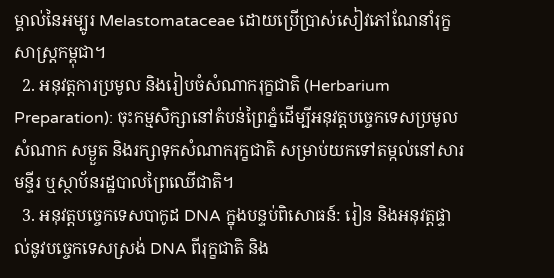ម្គាល់នៃអម្បូរ Melastomataceae ដោយប្រើប្រាស់សៀវភៅណែនាំរុក្ខសាស្ត្រកម្ពុជា។
  2. អនុវត្តការប្រមូល និងរៀបចំសំណាករុក្ខជាតិ (Herbarium Preparation): ចុះកម្មសិក្សានៅតំបន់ព្រៃភ្នំដើម្បីអនុវត្តបច្ចេកទេសប្រមូលសំណាក សម្ងួត និងរក្សាទុកសំណាករុក្ខជាតិ សម្រាប់យកទៅតម្កល់នៅសារមន្ទីរ ឬស្ថាប័នរដ្ឋបាលព្រៃឈើជាតិ។
  3. អនុវត្តបច្ចេកទេសបាកូដ DNA ក្នុងបន្ទប់ពិសោធន៍: រៀន និងអនុវត្តផ្ទាល់នូវបច្ចេកទេសស្រង់ DNA ពីរុក្ខជាតិ និង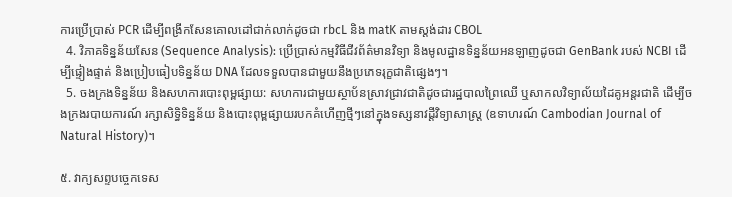ការប្រើប្រាស់ PCR ដើម្បីពង្រីកសែនគោលដៅជាក់លាក់ដូចជា rbcL និង matK តាមស្តង់ដារ CBOL
  4. វិភាគទិន្នន័យសែន (Sequence Analysis): ប្រើប្រាស់កម្មវិធីជីវព័ត៌មានវិទ្យា និងមូលដ្ឋានទិន្នន័យអនឡាញដូចជា GenBank របស់ NCBI ដើម្បីផ្ទៀងផ្ទាត់ និងប្រៀបធៀបទិន្នន័យ DNA ដែលទទួលបានជាមួយនឹងប្រភេទរុក្ខជាតិផ្សេងៗ។
  5. ចងក្រងទិន្នន័យ និងសហការបោះពុម្ពផ្សាយ: សហការជាមួយស្ថាប័នស្រាវជ្រាវជាតិដូចជារដ្ឋបាលព្រៃឈើ ឬសាកលវិទ្យាល័យដៃគូអន្តរជាតិ ដើម្បីចងក្រងរបាយការណ៍ រក្សាសិទ្ធិទិន្នន័យ និងបោះពុម្ពផ្សាយរបកគំហើញថ្មីៗនៅក្នុងទស្សនាវដ្តីវិទ្យាសាស្ត្រ (ឧទាហរណ៍ Cambodian Journal of Natural History)។

៥. វាក្យសព្ទបច្ចេកទេស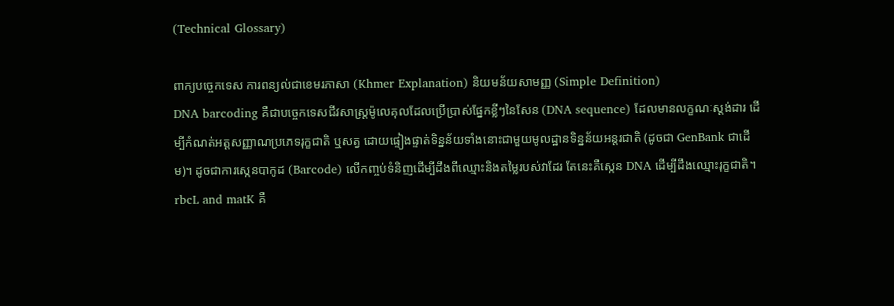(Technical Glossary)

ពាក្យបច្ចេកទេស ការពន្យល់ជាខេមរភាសា (Khmer Explanation) និយមន័យសាមញ្ញ (Simple Definition)
DNA barcoding គឺជាបច្ចេកទេសជីវសាស្ត្រម៉ូលេគុលដែលប្រើប្រាស់ផ្នែកខ្លីៗនៃសែន (DNA sequence) ដែលមានលក្ខណៈស្តង់ដារ ដើម្បីកំណត់អត្តសញ្ញាណប្រភេទរុក្ខជាតិ ឬសត្វ ដោយផ្ទៀងផ្ទាត់ទិន្នន័យទាំងនោះជាមួយមូលដ្ឋានទិន្នន័យអន្តរជាតិ (ដូចជា GenBank ជាដើម)។ ដូចជាការស្កេនបាកូដ (Barcode) លើកញ្ចប់ទំនិញដើម្បីដឹងពីឈ្មោះនិងតម្លៃរបស់វាដែរ តែនេះគឺស្កេន DNA ដើម្បីដឹងឈ្មោះរុក្ខជាតិ។
rbcL and matK គឺ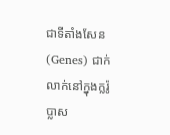ជាទីតាំងសែន (Genes) ជាក់លាក់នៅក្នុងក្លរ៉ូប្លាស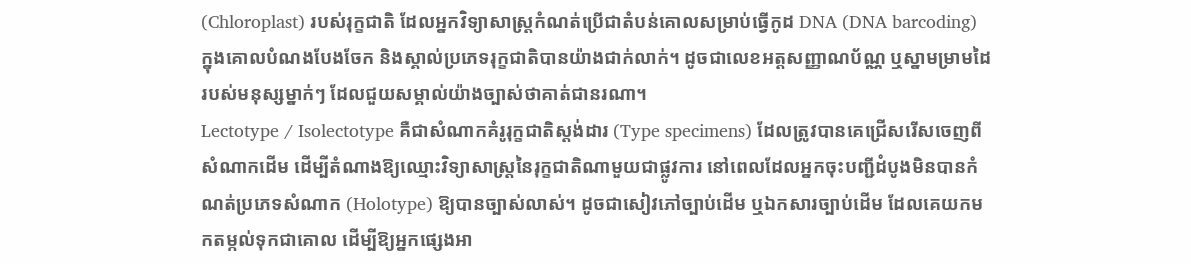(Chloroplast) របស់រុក្ខជាតិ ដែលអ្នកវិទ្យាសាស្ត្រកំណត់ប្រើជាតំបន់គោលសម្រាប់ធ្វើកូដ DNA (DNA barcoding) ក្នុងគោលបំណងបែងចែក និងស្គាល់ប្រភេទរុក្ខជាតិបានយ៉ាងជាក់លាក់។ ដូចជាលេខអត្តសញ្ញាណប័ណ្ណ ឬស្នាមម្រាមដៃរបស់មនុស្សម្នាក់ៗ ដែលជួយសម្គាល់យ៉ាងច្បាស់ថាគាត់ជានរណា។
Lectotype / Isolectotype គឺជាសំណាកគំរូរុក្ខជាតិស្តង់ដារ (Type specimens) ដែលត្រូវបានគេជ្រើសរើសចេញពីសំណាកដើម ដើម្បីតំណាងឱ្យឈ្មោះវិទ្យាសាស្ត្រនៃរុក្ខជាតិណាមួយជាផ្លូវការ នៅពេលដែលអ្នកចុះបញ្ជីដំបូងមិនបានកំណត់ប្រភេទសំណាក (Holotype) ឱ្យបានច្បាស់លាស់។ ដូចជាសៀវភៅច្បាប់ដើម ឬឯកសារច្បាប់ដើម ដែលគេយកមកតម្កល់ទុកជាគោល ដើម្បីឱ្យអ្នកផ្សេងអា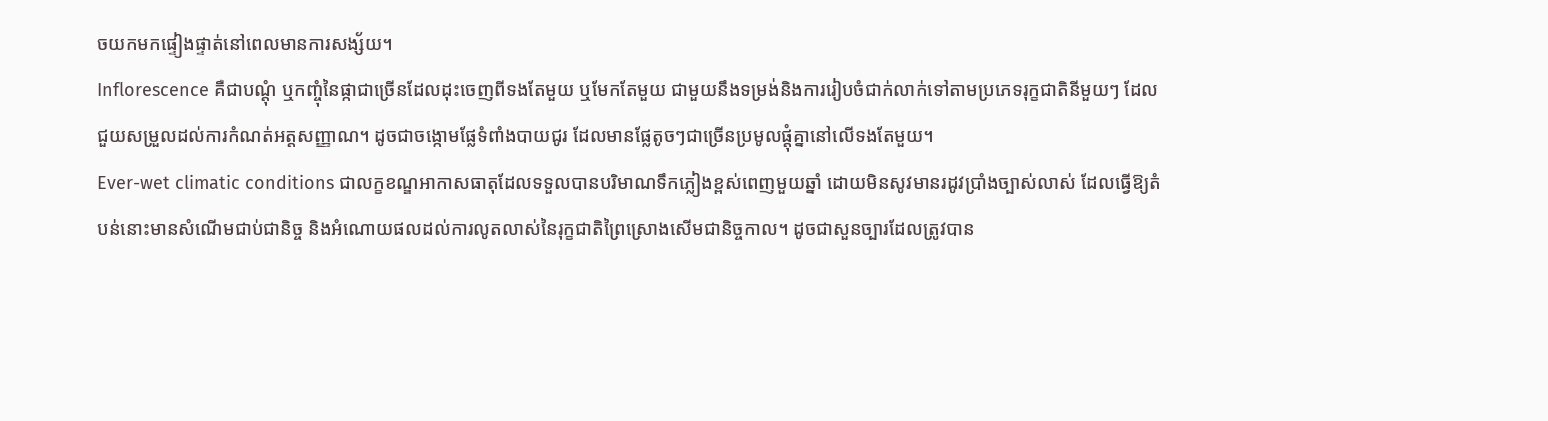ចយកមកផ្ទៀងផ្ទាត់នៅពេលមានការសង្ស័យ។
Inflorescence គឺជាបណ្តុំ ឬកញ្ចុំនៃផ្កាជាច្រើនដែលដុះចេញពីទងតែមួយ ឬមែកតែមួយ ជាមួយនឹងទម្រង់និងការរៀបចំជាក់លាក់ទៅតាមប្រភេទរុក្ខជាតិនីមួយៗ ដែលជួយសម្រួលដល់ការកំណត់អត្តសញ្ញាណ។ ដូចជាចង្កោមផ្លែទំពាំងបាយជូរ ដែលមានផ្លែតូចៗជាច្រើនប្រមូលផ្តុំគ្នានៅលើទងតែមួយ។
Ever-wet climatic conditions ជាលក្ខខណ្ឌអាកាសធាតុដែលទទួលបានបរិមាណទឹកភ្លៀងខ្ពស់ពេញមួយឆ្នាំ ដោយមិនសូវមានរដូវប្រាំងច្បាស់លាស់ ដែលធ្វើឱ្យតំបន់នោះមានសំណើមជាប់ជានិច្ច និងអំណោយផលដល់ការលូតលាស់នៃរុក្ខជាតិព្រៃស្រោងសើមជានិច្ចកាល។ ដូចជាសួនច្បារដែលត្រូវបាន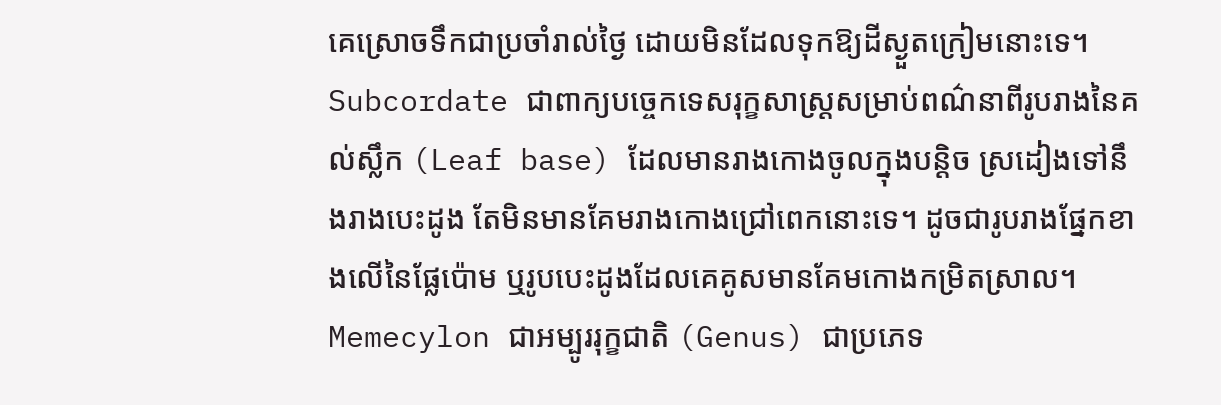គេស្រោចទឹកជាប្រចាំរាល់ថ្ងៃ ដោយមិនដែលទុកឱ្យដីស្ងួតក្រៀមនោះទេ។
Subcordate ជាពាក្យបច្ចេកទេសរុក្ខសាស្ត្រសម្រាប់ពណ៌នាពីរូបរាងនៃគល់ស្លឹក (Leaf base) ដែលមានរាងកោងចូលក្នុងបន្តិច ស្រដៀងទៅនឹងរាងបេះដូង តែមិនមានគែមរាងកោងជ្រៅពេកនោះទេ។ ដូចជារូបរាងផ្នែកខាងលើនៃផ្លែប៉ោម ឬរូបបេះដូងដែលគេគូសមានគែមកោងកម្រិតស្រាល។
Memecylon ជាអម្បូររុក្ខជាតិ (Genus) ជាប្រភេទ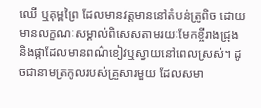ឈើ ឬគុម្ពព្រៃ ដែលមានវត្តមាននៅតំបន់ត្រូពិច ដោយមានលក្ខណៈសម្គាល់ពិសេសតាមរយៈមែកខ្ចីរាងជ្រុង និងផ្កាដែលមានពណ៌ខៀវឬស្វាយនៅពេលស្រស់។ ដូចជានាមត្រកូលរបស់គ្រួសារមួយ ដែលសមា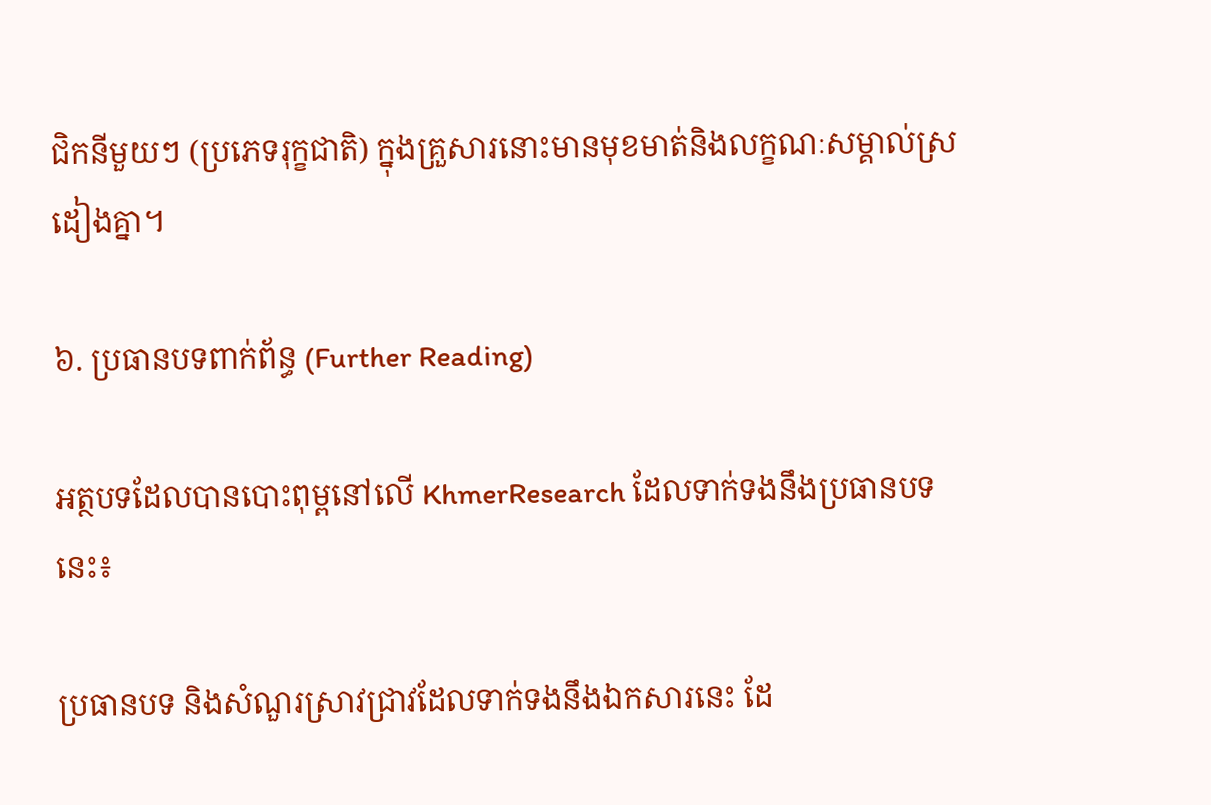ជិកនីមួយៗ (ប្រភេទរុក្ខជាតិ) ក្នុងគ្រួសារនោះមានមុខមាត់និងលក្ខណៈសម្គាល់ស្រដៀងគ្នា។

៦. ប្រធានបទពាក់ព័ន្ធ (Further Reading)

អត្ថបទដែលបានបោះពុម្ពនៅលើ KhmerResearch ដែលទាក់ទងនឹងប្រធានបទនេះ៖

ប្រធានបទ និងសំណួរស្រាវជ្រាវដែលទាក់ទងនឹងឯកសារនេះ ដែ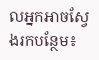លអ្នកអាចស្វែងរកបន្ថែម៖